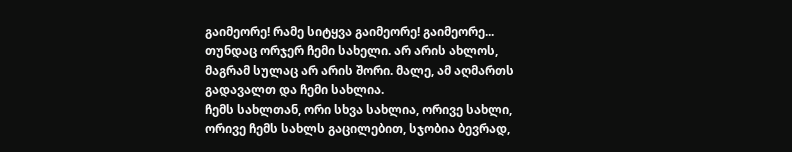გაიმეორე! რამე სიტყვა გაიმეორე! გაიმეორე... თუნდაც ორჯერ ჩემი სახელი. არ არის ახლოს, მაგრამ სულაც არ არის შორი. მალე, ამ აღმართს გადავალთ და ჩემი სახლია.
ჩემს სახლთან, ორი სხვა სახლია, ორივე სახლი, ორივე ჩემს სახლს გაცილებით, სჯობია ბევრად,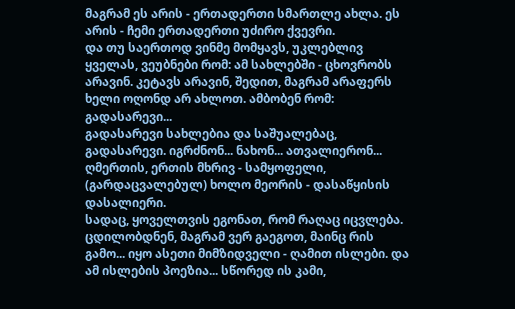მაგრამ ეს არის - ერთადერთი სმართლე ახლა. ეს არის - ჩემი ერთადერთი უძირო ქვევრი.
და თუ საერთოდ ვინმე მომყავს, უკლებლივ ყველას, ვეუბნები რომ: ამ სახლებში - ცხოვრობს არავინ. კეტავს არავინ, შედით, მაგრამ არაფერს ხელი ოღონდ არ ახლოთ. ამბობენ რომ: გადასარევი...
გადასარევი სახლებია და საშუალებაც, გადასარევი. იგრძნონ... ნახონ... ათვალიერონ... ღმერთის, ერთის მხრივ - სამყოფელი, (გარდაცვალებულ) ხოლო მეორის - დასაწყისის დასალიერი.
სადაც, ყოველთვის ეგონათ, რომ რაღაც იცვლება. ცდილობდნენ, მაგრამ ვერ გაეგოთ, მაინც რის გამო... იყო ასეთი მიმზიდველი - ღამით ისლები. და ამ ისლების პოეზია... სწორედ ის კამი,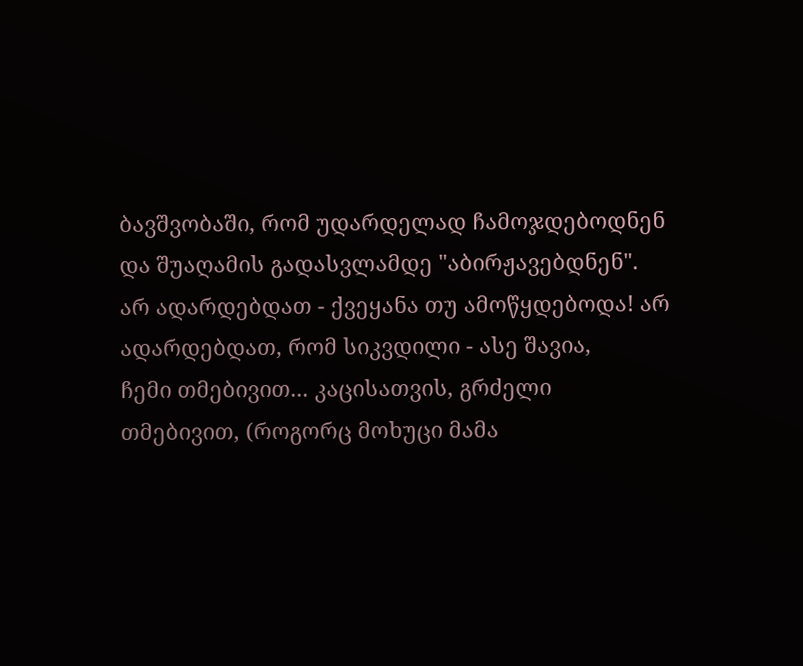ბავშვობაში, რომ უდარდელად ჩამოჯდებოდნენ და შუაღამის გადასვლამდე "აბირჟავებდნენ". არ ადარდებდათ - ქვეყანა თუ ამოწყდებოდა! არ ადარდებდათ, რომ სიკვდილი - ასე შავია,
ჩემი თმებივით... კაცისათვის, გრძელი თმებივით, (როგორც მოხუცი მამა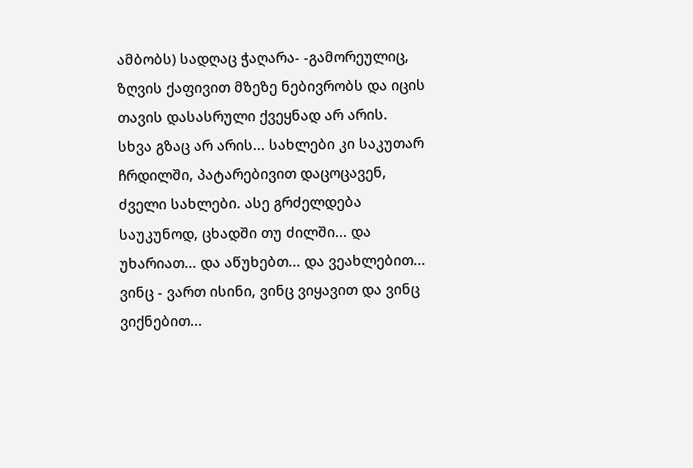ამბობს) სადღაც ჭაღარა- -გამორეულიც, ზღვის ქაფივით მზეზე ნებივრობს და იცის თავის დასასრული ქვეყნად არ არის.
სხვა გზაც არ არის... სახლები კი საკუთარ ჩრდილში, პატარებივით დაცოცავენ, ძველი სახლები. ასე გრძელდება საუკუნოდ, ცხადში თუ ძილში... და უხარიათ... და აწუხებთ... და ვეახლებით...
ვინც - ვართ ისინი, ვინც ვიყავით და ვინც ვიქნებით...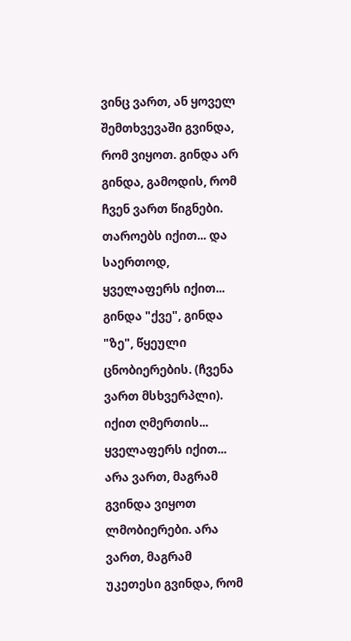ვინც ვართ, ან ყოველ შემთხვევაში გვინდა, რომ ვიყოთ. გინდა არ გინდა, გამოდის, რომ ჩვენ ვართ წიგნები. თაროებს იქით... და საერთოდ, ყველაფერს იქით...
გინდა "ქვე", გინდა "ზე", წყეული ცნობიერების. (ჩვენა ვართ მსხვერპლი). იქით ღმერთის... ყველაფერს იქით... არა ვართ, მაგრამ გვინდა ვიყოთ ლმობიერები. არა ვართ, მაგრამ უკეთესი გვინდა, რომ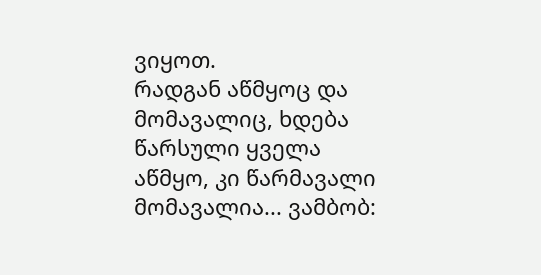ვიყოთ.
რადგან აწმყოც და მომავალიც, ხდება წარსული ყველა აწმყო, კი წარმავალი მომავალია... ვამბობ: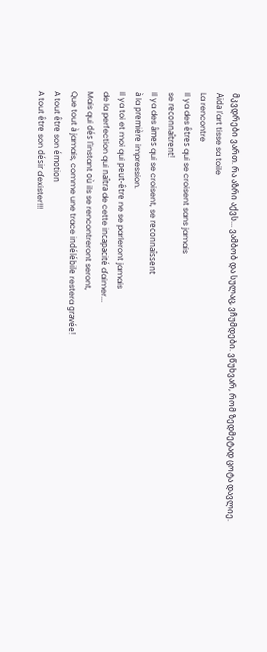მკვდრები ვართ. რა აზრი აქვს... ვამბობ და სულაც, ვჩუმდები. ვწუხვარ, რომ ზედმეტად ცოტა დავლიე.
Aïda l'art tisse sa toile
La rencontre
Il ya des êtres qui se croisent sans jamais
se reconnaîtrent!
Il ya des âmes qui se croisent, se reconnaîssent
à la première impression.
Il ya toi et moi qui peut-être ne se parleront jamais
de la perfection qui naîtra de cette incapacité d'aimer...
Mais qui dés l'instant où ils se rencontreront seront,
Que tout à jamais, comme une trace indélébile restera gravée!
A tout être son émotion
A tout être son désir d'exister!!!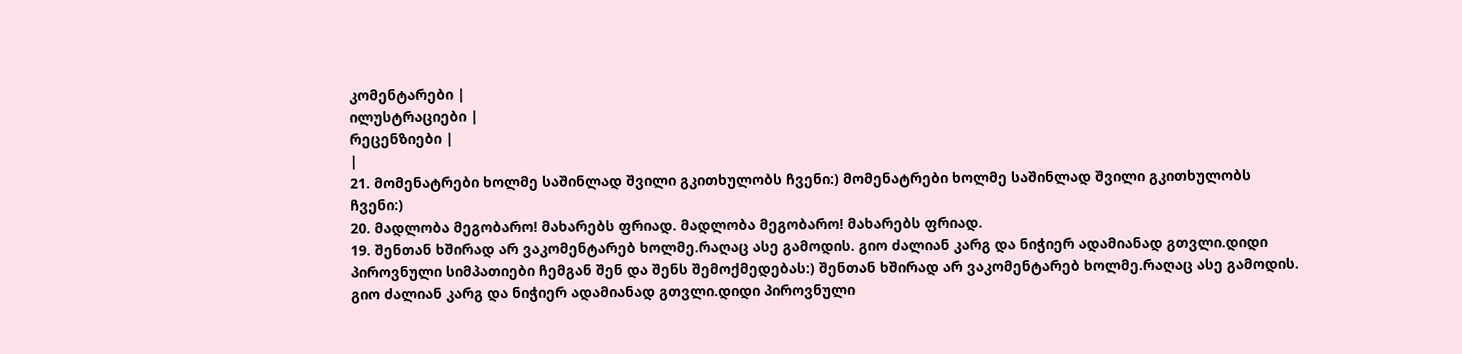კომენტარები |
ილუსტრაციები |
რეცენზიები |
|
21. მომენატრები ხოლმე საშინლად შვილი გკითხულობს ჩვენი:) მომენატრები ხოლმე საშინლად შვილი გკითხულობს ჩვენი:)
20. მადლობა მეგობარო! მახარებს ფრიად. მადლობა მეგობარო! მახარებს ფრიად.
19. შენთან ხშირად არ ვაკომენტარებ ხოლმე.რაღაც ასე გამოდის. გიო ძალიან კარგ და ნიჭიერ ადამიანად გთვლი.დიდი პიროვნული სიმპათიები ჩემგან შენ და შენს შემოქმედებას:) შენთან ხშირად არ ვაკომენტარებ ხოლმე.რაღაც ასე გამოდის. გიო ძალიან კარგ და ნიჭიერ ადამიანად გთვლი.დიდი პიროვნული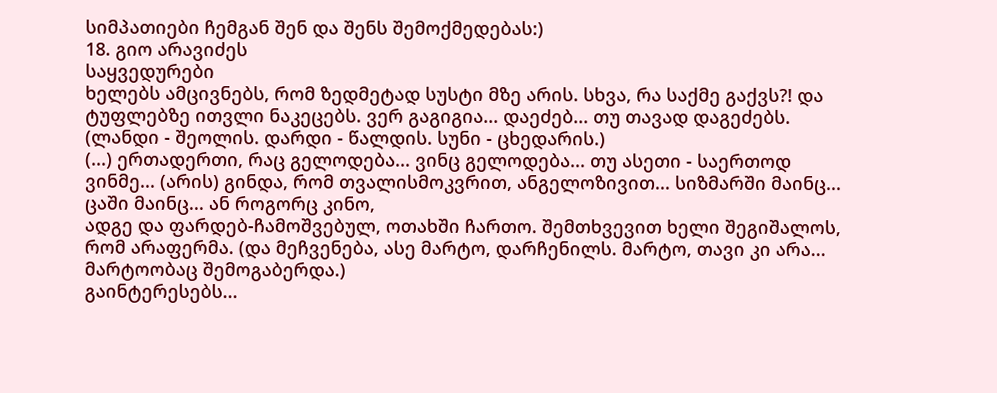სიმპათიები ჩემგან შენ და შენს შემოქმედებას:)
18. გიო არავიძეს
საყვედურები
ხელებს ამცივნებს, რომ ზედმეტად სუსტი მზე არის. სხვა, რა საქმე გაქვს?! და ტუფლებზე ითვლი ნაკეცებს. ვერ გაგიგია... დაეძებ... თუ თავად დაგეძებს. (ლანდი - შეოლის. დარდი - წალდის. სუნი - ცხედარის.)
(...) ერთადერთი, რაც გელოდება... ვინც გელოდება... თუ ასეთი - საერთოდ ვინმე... (არის) გინდა, რომ თვალისმოკვრით, ანგელოზივით... სიზმარში მაინც... ცაში მაინც... ან როგორც კინო,
ადგე და ფარდებ-ჩამოშვებულ, ოთახში ჩართო. შემთხვევით ხელი შეგიშალოს, რომ არაფერმა. (და მეჩვენება, ასე მარტო, დარჩენილს. მარტო, თავი კი არა... მარტოობაც შემოგაბერდა.)
გაინტერესებს...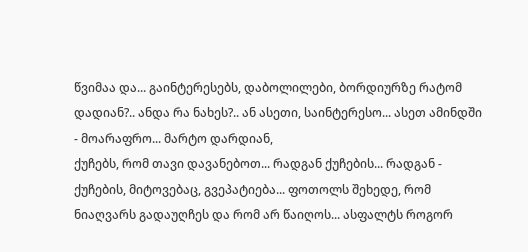წვიმაა და... გაინტერესებს, დაბოლილები, ბორდიურზე რატომ დადიან?.. ანდა რა ნახეს?.. ან ასეთი, საინტერესო... ასეთ ამინდში - მოარაფრო... მარტო დარდიან,
ქუჩებს, რომ თავი დავანებოთ... რადგან ქუჩების... რადგან - ქუჩების, მიტოვებაც, გვეპატიება... ფოთოლს შეხედე, რომ ნიაღვარს გადაუღჩეს და რომ არ წაიღოს... ასფალტს როგორ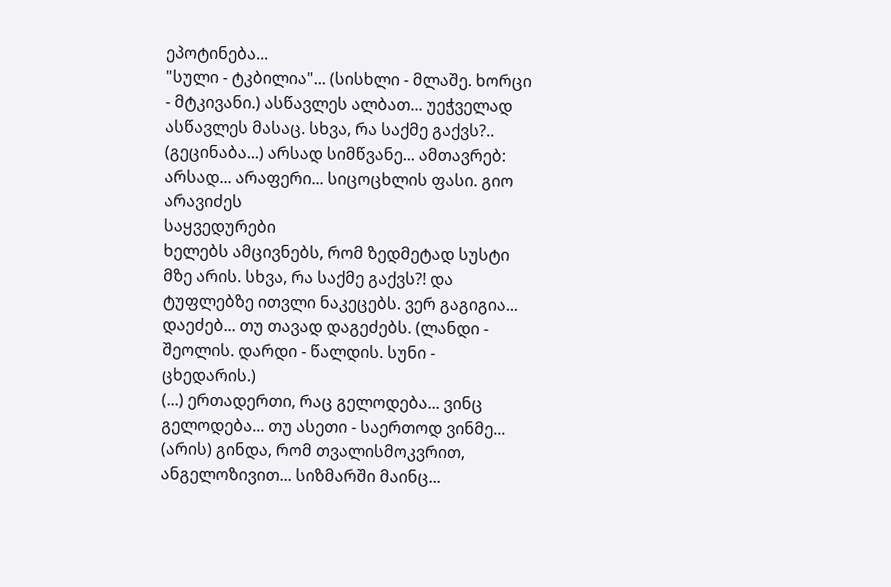ეპოტინება...
"სული - ტკბილია"... (სისხლი - მლაშე. ხორცი - მტკივანი.) ასწავლეს ალბათ... უეჭველად ასწავლეს მასაც. სხვა, რა საქმე გაქვს?.. (გეცინაბა...) არსად სიმწვანე... ამთავრებ: არსად... არაფერი... სიცოცხლის ფასი. გიო არავიძეს
საყვედურები
ხელებს ამცივნებს, რომ ზედმეტად სუსტი მზე არის. სხვა, რა საქმე გაქვს?! და ტუფლებზე ითვლი ნაკეცებს. ვერ გაგიგია... დაეძებ... თუ თავად დაგეძებს. (ლანდი - შეოლის. დარდი - წალდის. სუნი - ცხედარის.)
(...) ერთადერთი, რაც გელოდება... ვინც გელოდება... თუ ასეთი - საერთოდ ვინმე... (არის) გინდა, რომ თვალისმოკვრით, ანგელოზივით... სიზმარში მაინც...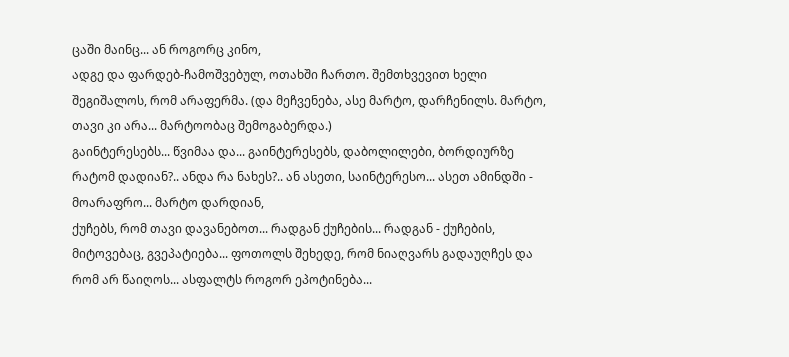ცაში მაინც... ან როგორც კინო,
ადგე და ფარდებ-ჩამოშვებულ, ოთახში ჩართო. შემთხვევით ხელი შეგიშალოს, რომ არაფერმა. (და მეჩვენება, ასე მარტო, დარჩენილს. მარტო, თავი კი არა... მარტოობაც შემოგაბერდა.)
გაინტერესებს... წვიმაა და... გაინტერესებს, დაბოლილები, ბორდიურზე რატომ დადიან?.. ანდა რა ნახეს?.. ან ასეთი, საინტერესო... ასეთ ამინდში - მოარაფრო... მარტო დარდიან,
ქუჩებს, რომ თავი დავანებოთ... რადგან ქუჩების... რადგან - ქუჩების, მიტოვებაც, გვეპატიება... ფოთოლს შეხედე, რომ ნიაღვარს გადაუღჩეს და რომ არ წაიღოს... ასფალტს როგორ ეპოტინება...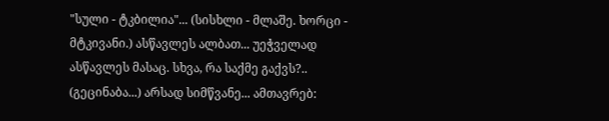"სული - ტკბილია"... (სისხლი - მლაშე. ხორცი - მტკივანი.) ასწავლეს ალბათ... უეჭველად ასწავლეს მასაც. სხვა, რა საქმე გაქვს?.. (გეცინაბა...) არსად სიმწვანე... ამთავრებ: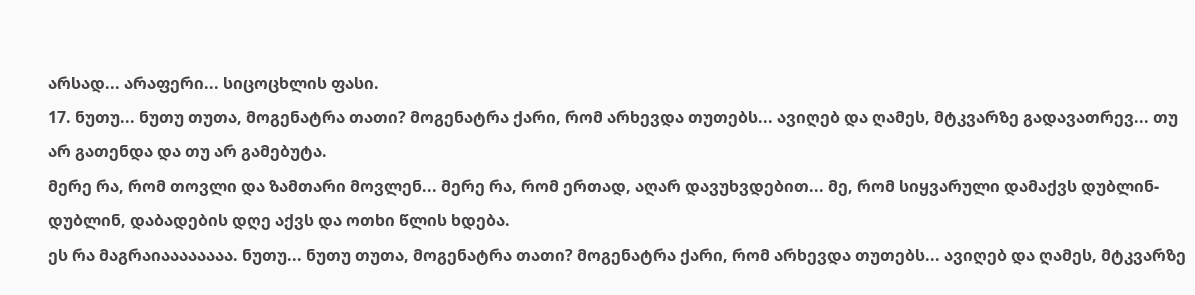არსად... არაფერი... სიცოცხლის ფასი.
17. ნუთუ... ნუთუ თუთა, მოგენატრა თათი? მოგენატრა ქარი, რომ არხევდა თუთებს... ავიღებ და ღამეს, მტკვარზე გადავათრევ... თუ არ გათენდა და თუ არ გამებუტა.
მერე რა, რომ თოვლი და ზამთარი მოვლენ... მერე რა, რომ ერთად, აღარ დავუხვდებით... მე, რომ სიყვარული დამაქვს დუბლინ-დუბლინ, დაბადების დღე აქვს და ოთხი წლის ხდება.
ეს რა მაგრაიაააააააა. ნუთუ... ნუთუ თუთა, მოგენატრა თათი? მოგენატრა ქარი, რომ არხევდა თუთებს... ავიღებ და ღამეს, მტკვარზე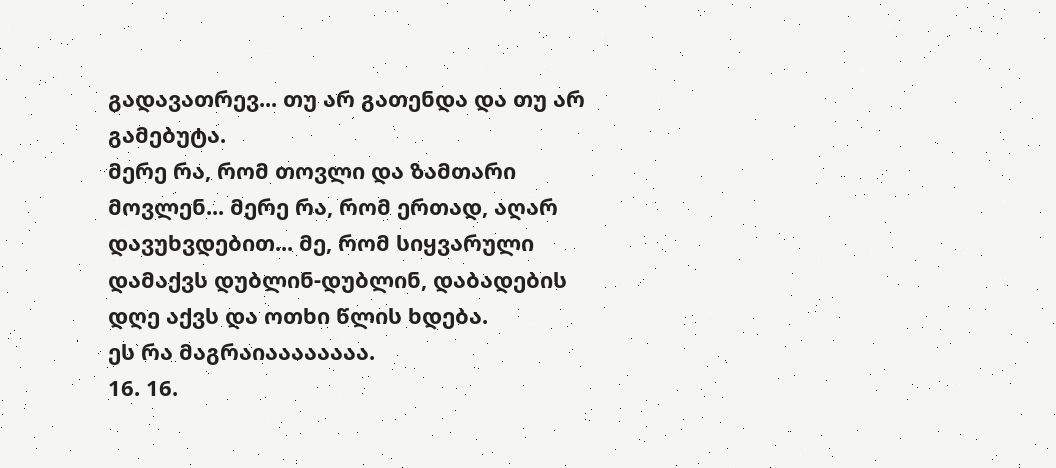გადავათრევ... თუ არ გათენდა და თუ არ გამებუტა.
მერე რა, რომ თოვლი და ზამთარი მოვლენ... მერე რა, რომ ერთად, აღარ დავუხვდებით... მე, რომ სიყვარული დამაქვს დუბლინ-დუბლინ, დაბადების დღე აქვს და ოთხი წლის ხდება.
ეს რა მაგრაიაააააააა.
16. 16.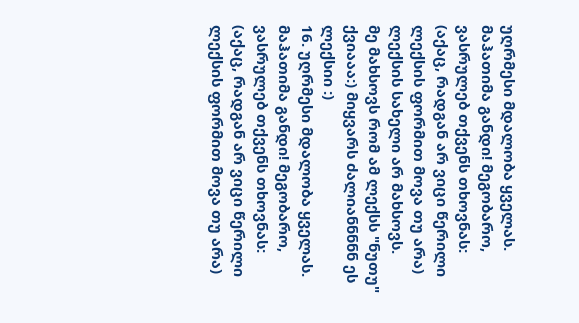უღრმესი მდალობა ყველას.
მაჰათიმა განდი! მეგობარო, ვასრულებ თქვენს თხოვნას: (აქაც, რადგან არ ვიცი წერილი ლექსის ფორმით მოვა თუ არა)
ლექსის სახელი არ მახსოვს.
მე მახსოვს რომ ამ ლექსს "ნუთუ" ქვიააა:) მიყვარს ძალიანნნნნ ეს ლექსიი :)
16. უღრმესი მდალობა ყველას.
მაჰათიმა განდი! მეგობარო, ვასრულებ თქვენს თხოვნას: (აქაც, რადგან არ ვიცი წერილი ლექსის ფორმით მოვა თუ არა)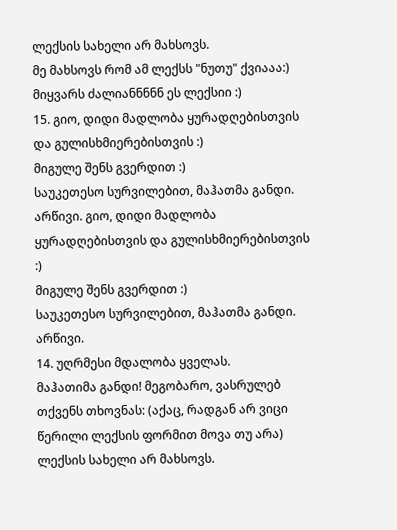ლექსის სახელი არ მახსოვს.
მე მახსოვს რომ ამ ლექსს "ნუთუ" ქვიააა:) მიყვარს ძალიანნნნნ ეს ლექსიი :)
15. გიო, დიდი მადლობა ყურადღებისთვის და გულისხმიერებისთვის :)
მიგულე შენს გვერდით :)
საუკეთესო სურვილებით, მაჰათმა განდი. არწივი. გიო, დიდი მადლობა ყურადღებისთვის და გულისხმიერებისთვის :)
მიგულე შენს გვერდით :)
საუკეთესო სურვილებით, მაჰათმა განდი. არწივი.
14. უღრმესი მდალობა ყველას.
მაჰათიმა განდი! მეგობარო, ვასრულებ თქვენს თხოვნას: (აქაც, რადგან არ ვიცი წერილი ლექსის ფორმით მოვა თუ არა)
ლექსის სახელი არ მახსოვს.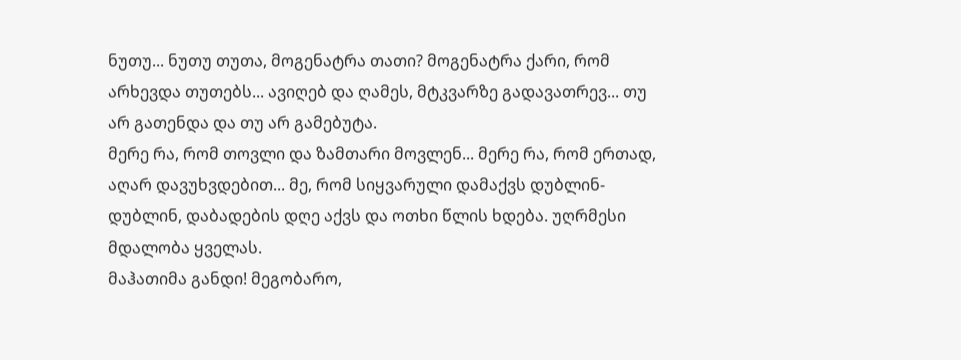ნუთუ... ნუთუ თუთა, მოგენატრა თათი? მოგენატრა ქარი, რომ არხევდა თუთებს... ავიღებ და ღამეს, მტკვარზე გადავათრევ... თუ არ გათენდა და თუ არ გამებუტა.
მერე რა, რომ თოვლი და ზამთარი მოვლენ... მერე რა, რომ ერთად, აღარ დავუხვდებით... მე, რომ სიყვარული დამაქვს დუბლინ-დუბლინ, დაბადების დღე აქვს და ოთხი წლის ხდება. უღრმესი მდალობა ყველას.
მაჰათიმა განდი! მეგობარო,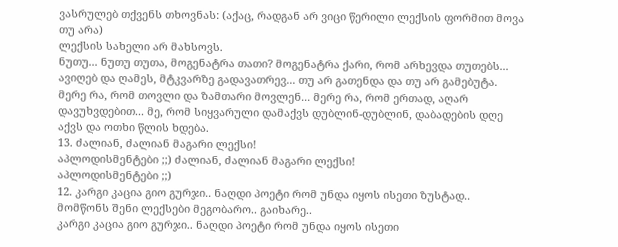ვასრულებ თქვენს თხოვნას: (აქაც, რადგან არ ვიცი წერილი ლექსის ფორმით მოვა თუ არა)
ლექსის სახელი არ მახსოვს.
ნუთუ... ნუთუ თუთა, მოგენატრა თათი? მოგენატრა ქარი, რომ არხევდა თუთებს... ავიღებ და ღამეს, მტკვარზე გადავათრევ... თუ არ გათენდა და თუ არ გამებუტა.
მერე რა, რომ თოვლი და ზამთარი მოვლენ... მერე რა, რომ ერთად, აღარ დავუხვდებით... მე, რომ სიყვარული დამაქვს დუბლინ-დუბლინ, დაბადების დღე აქვს და ოთხი წლის ხდება.
13. ძალიან, ძალიან მაგარი ლექსი!
აპლოდისმენტები ;;) ძალიან, ძალიან მაგარი ლექსი!
აპლოდისმენტები ;;)
12. კარგი კაცია გიო გურჯი.. ნაღდი პოეტი რომ უნდა იყოს ისეთი ზუსტად.. მომწონს შენი ლექსები მეგობარო.. გაიხარე..
კარგი კაცია გიო გურჯი.. ნაღდი პოეტი რომ უნდა იყოს ისეთი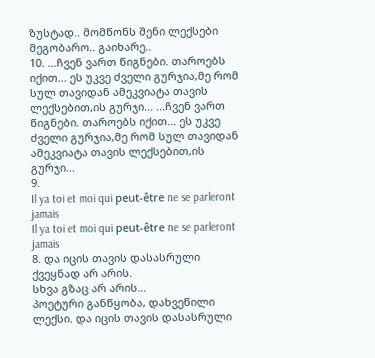ზუსტად.. მომწონს შენი ლექსები მეგობარო.. გაიხარე..
10. ...ჩვენ ვართ წიგნები. თაროებს იქით... ეს უკვე ძველი გურჯია,მე რომ სულ თავიდან ამეკვიატა თავის ლექსებით,ის გურჯი... ...ჩვენ ვართ წიგნები. თაროებს იქით... ეს უკვე ძველი გურჯია,მე რომ სულ თავიდან ამეკვიატა თავის ლექსებით,ის გურჯი...
9.
Il ya toi et moi qui peut-être ne se parleront jamais
Il ya toi et moi qui peut-être ne se parleront jamais
8. და იცის თავის დასასრული ქვეყნად არ არის.
სხვა გზაც არ არის...
პოეტური განწყობა, დახვეწილი ლექსი. და იცის თავის დასასრული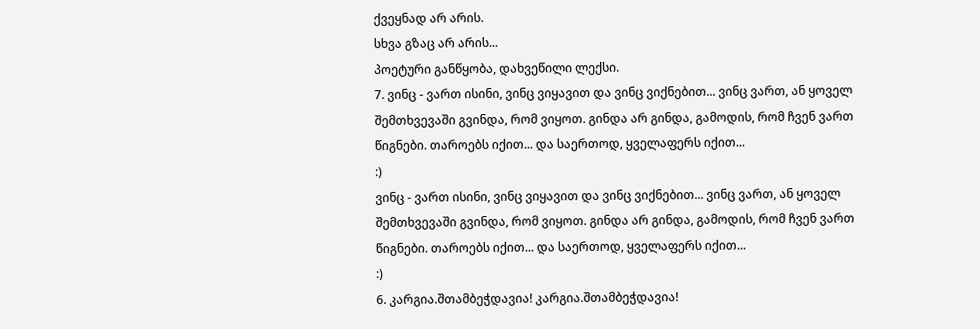ქვეყნად არ არის.
სხვა გზაც არ არის...
პოეტური განწყობა, დახვეწილი ლექსი.
7. ვინც - ვართ ისინი, ვინც ვიყავით და ვინც ვიქნებით... ვინც ვართ, ან ყოველ შემთხვევაში გვინდა, რომ ვიყოთ. გინდა არ გინდა, გამოდის, რომ ჩვენ ვართ წიგნები. თაროებს იქით... და საერთოდ, ყველაფერს იქით...
:)
ვინც - ვართ ისინი, ვინც ვიყავით და ვინც ვიქნებით... ვინც ვართ, ან ყოველ შემთხვევაში გვინდა, რომ ვიყოთ. გინდა არ გინდა, გამოდის, რომ ჩვენ ვართ წიგნები. თაროებს იქით... და საერთოდ, ყველაფერს იქით...
:)
6. კარგია.შთამბეჭდავია! კარგია.შთამბეჭდავია!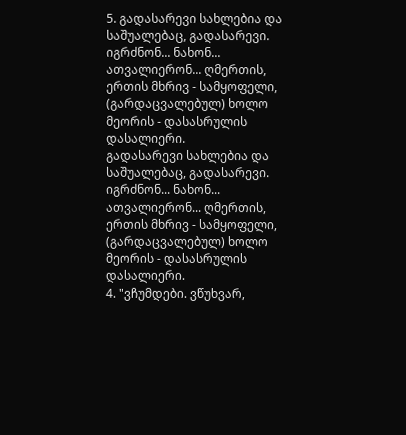5. გადასარევი სახლებია და საშუალებაც, გადასარევი. იგრძნონ... ნახონ... ათვალიერონ... ღმერთის, ერთის მხრივ - სამყოფელი, (გარდაცვალებულ) ხოლო მეორის - დასასრულის დასალიერი.
გადასარევი სახლებია და საშუალებაც, გადასარევი. იგრძნონ... ნახონ... ათვალიერონ... ღმერთის, ერთის მხრივ - სამყოფელი, (გარდაცვალებულ) ხოლო მეორის - დასასრულის დასალიერი.
4. "ვჩუმდები. ვწუხვარ,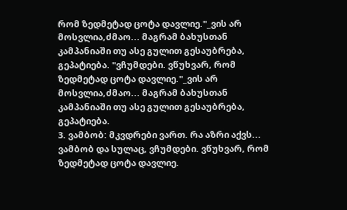რომ ზედმეტად ცოტა დავლიე."_ვის არ მოსვლია,ძმაო... მაგრამ ბახუსთან კამპანიაში თუ ასე გულით გესაუბრება, გეპატიება. "ვჩუმდები. ვწუხვარ, რომ ზედმეტად ცოტა დავლიე."_ვის არ მოსვლია,ძმაო... მაგრამ ბახუსთან კამპანიაში თუ ასე გულით გესაუბრება, გეპატიება.
3. ვამბობ: მკვდრები ვართ. რა აზრი აქვს... ვამბობ და სულაც, ვჩუმდები. ვწუხვარ, რომ ზედმეტად ცოტა დავლიე.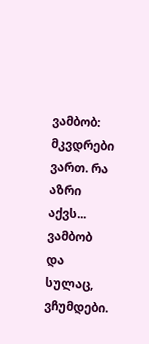ვამბობ: მკვდრები ვართ. რა აზრი აქვს... ვამბობ და სულაც, ვჩუმდები.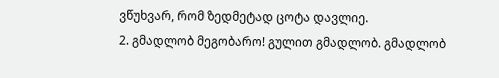ვწუხვარ, რომ ზედმეტად ცოტა დავლიე.
2. გმადლობ მეგობარო! გულით გმადლობ. გმადლობ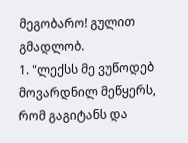მეგობარო! გულით გმადლობ.
1. "ლექსს მე ვუწოდებ მოვარდნილ მეწყერს, რომ გაგიტანს და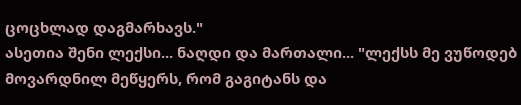ცოცხლად დაგმარხავს."
ასეთია შენი ლექსი... ნაღდი და მართალი... "ლექსს მე ვუწოდებ მოვარდნილ მეწყერს, რომ გაგიტანს და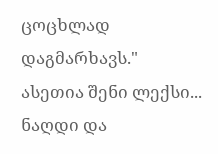ცოცხლად დაგმარხავს."
ასეთია შენი ლექსი... ნაღდი და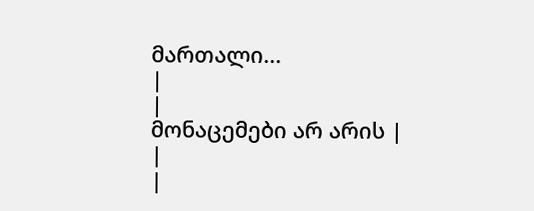მართალი...
|
|
მონაცემები არ არის |
|
|